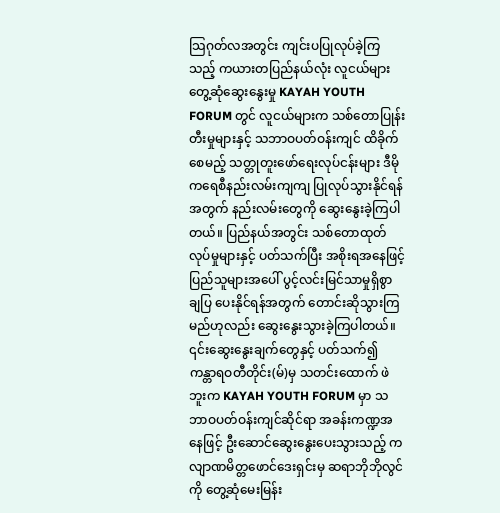သြဂုတ်လအတွင်း ကျင်းပပြုလုပ်ခဲ့ကြသည့် ကယားတပြည်နယ်လုံး လူငယ်များတွေ့ဆုံဆွေးနွေးမှု KAYAH YOUTH FORUM တွင် လူငယ်များက သစ်တောပြုန်းတီးမှုများနှင့် သဘာဝပတ်ဝန်းကျင် ထိခိုက်စေမည့် သတ္တုတူးဖော်ရေးလုပ်ငန်းများ ဒီမိုကရေစီနည်းလမ်းကျကျ ပြုလုပ်သွားနိုင်ရန်အတွက် နည်းလမ်းတွေကို ဆွေးနွေးခဲ့ကြပါတယ်။ ပြည်နယ်အတွင်း သစ်တောထုတ်လုပ်မှုများနှင့် ပတ်သက်ပြီး အစိုးရအနေဖြင့် ပြည်သူများအပေါ် ပွင့်လင်းမြင်သာမှုရှိစွာ ချပြ ပေးနိုင်ရန်အတွက် တောင်းဆိုသွားကြမည်ဟုလည်း ဆွေးနွေးသွားခဲ့ကြပါတယ်။
၎င်းဆွေးနွေးချက်တွေနှင့် ပတ်သက်၍ ကန္တာရဝတီတိုင်း(မ်)မှ သတင်းထောက် ဖဲဘူးက KAYAH YOUTH FORUM မှာ သဘာဝပတ်ဝန်းကျင်ဆိုင်ရာ အခန်းကဏ္ဍအနေဖြင့် ဦးဆောင်ဆွေးနွေးပေးသွားသည့် ကလျာဏမိတ္တဖောင်ဒေးရှင်းမှ ဆရာဘိုဘိုလွင်ကို တွေ့ဆုံမေးမြန်း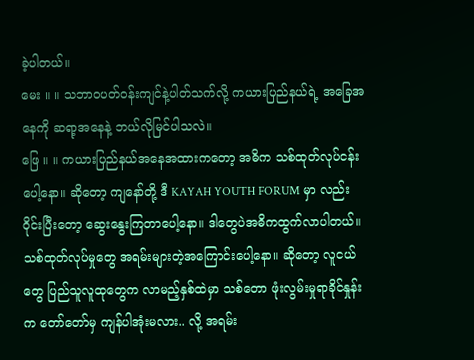ခဲ့ပါတယ်။
မေး ။ ။ သဘာဝပတ်ဝန်းကျင်နဲ့ပါတ်သက်လို့ ကယားပြည်နယ်ရဲ့ အခြေအနေကို ဆရာ့အနေနဲ့ ဘယ်လိုမြင်ပါသလဲ။
ဖြေ ။ ။ ကယားပြည်နယ်အနေအထားကတော့ အဓိက သစ်ထုတ်လုပ်ငန်းပေါ့နော။ ဆိုတော့ ကျနော်တို့ ဒီ KAYAH YOUTH FORUM မှာ လည်း ၀ိုင်းပြီးတော့ ဆွေးနွေးကြတာပေါ့နော။ ဒါတွေပဲအဓိကထွက်လာပါတယ်။
သစ်ထုတ်လုပ်မှုတွေ အရမ်းများတဲ့အကြောင်းပေါ့နော။ ဆိုတော့ လူငယ်တွေ ပြည်သူလူထုတွေက လာမည့်နှစ်ထဲမှာ သစ်တော ဖုံးလွမ်းမှုရာခိုင်နှုန်းက တော်တော်မှ ကျန်ပါအုံးမလား.. လို့ အရမ်း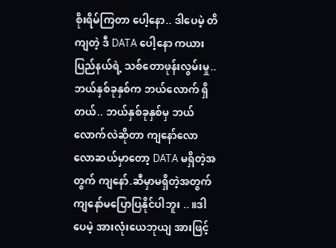စိုးရိမ်ကြတာ ပေါ့နော.. ဒါပေမဲ့ တိကျတဲ့ ဒီ DATA ပေါ့နော ကယားပြည်နယ်ရဲ့ သစ်တောဖုန်းလွမ်းမှု.. ဘယ်နှစ်ခုနှစ်က ဘယ်လောက် ရှိတယ်.. ဘယ်နှစ်ခုနှစ်မှ ဘယ်လောက်လဲဆိုတာ ကျနော်လောလောဆယ်မှာတော့ DATA မရှိတဲ့အတွက် ကျနော်.ဆီမှာမရှိတဲ့အတွက်ကျနော်မပြောပြနိုင်ပါဘူး ..။ဒါပေမဲ့ အားလုံးယေဘုယျ အားဖြင့်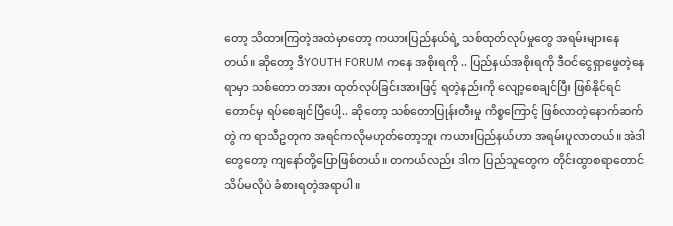တော့ သိထားကြတဲ့အထဲမှာတော့ ကယားပြည်နယ်ရဲ့ သစ်ထုတ်လုပ်မှုတွေ အရမ်းများနေတယ်။ ဆိုတော့ ဒီYOUTH FORUM ကနေ အစိုးရကို .. ပြည်နယ်အစိုးရကို ဒီဝင်ငွေရှာဖွေတဲ့နေရာမှာ သစ်တော တအား ထုတ်လုပ်ခြင်းအားဖြင့် ရတဲ့နည်းကို လျော့စေချင်ပြီး ဖြစ်နိုင်ရင်တောင်မှ ရပ်စေချင်ပြီပေါ့.. ဆိုတော့ သစ်တောပြုန်းတီးမှု ကိစ္စကြောင့် ဖြစ်လာတဲ့နောက်ဆက်တွဲ က ရာသီဥတုက အရင်ကလိုမဟုတ်တော့ဘူး ကယားပြည်နယ်ဟာ အရမ်းပူလာတယ်။ အဲဒါတွေတော့ ကျနော်တို့ပြောဖြစ်တယ်။ တကယ်လည်း ဒါက ပြည်သူတွေက တိုင်းထွာစရာတောင် သိပ်မလိုပဲ ခံစားရတဲ့အရာပါ။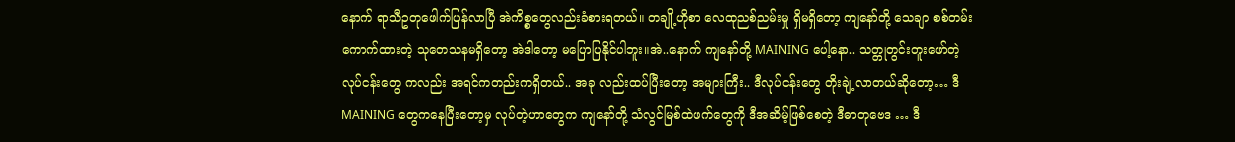နောက် ရာသီဥတုဖေါက်ပြန်လာပြီ အဲကိစ္စတွေလည်းခံစားရတယ်။ တချို့ဟိုစာ လေထုညစ်ညမ်းမှု ရှိမရှိတော့ ကျနော်တို့ သေချာ စစ်တမ်း ကောက်ထားတဲ့ သုတေသနမရှိတော့ အဲဒါတော့ မပြောပြနိုင်ပါဘူး။အဲ..နောက် ကျနော်တို့ MAINING ပေါ့နော.. သတ္တုတွင်းတူးဖော်တဲ့ လုပ်ငန်းတွေ ကလည်း အရင်ကတည်းကရှိတယ်.. အခု လည်းထပ်ပြီးတော့ အများကြီး.. ဒီလုပ်ငန်းတွေ တိုးချဲ့လာတယ်ဆိုတော့… ဒီ MAINING တွေကနေပြီးတော့မှ လုပ်တဲ့ဟာတွေက ကျနော်တို့ သံလွင်မြစ်ထဲဖက်တွေကို ဒီအဆိမ့်ဖြစ်စေတဲ့ ဒီဓာတုဗေဒ … ဒီ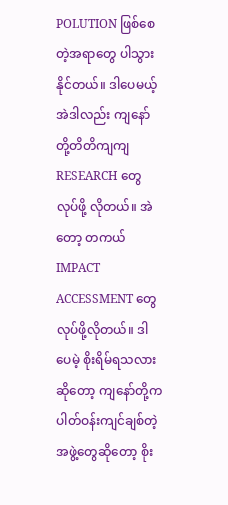POLUTION ဖြစ်စေတဲ့အရာတွေ ပါသွားနိုင်တယ်။ ဒါပေမယ့် အဲဒါလည်း ကျနော်တို့တိတိကျကျ RESEARCH တွေလုပ်ဖို့ လိုတယ်။ အဲတော့ တကယ် IMPACT ACCESSMENT တွေလုပ်ဖို့လိုတယ်။ ဒါပေမဲ့ စိုးရိမ်ရသလားဆိုတော့ ကျနော်တို့က ပါတ်ဝန်းကျင်ချစ်တဲ့ အဖွဲ့တွေဆိုတော့ စိုး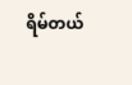ရိမ်တယ်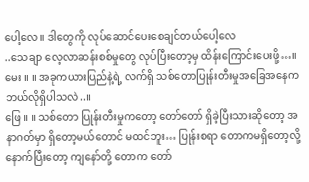ပေါ့လေ။ ဒါတွေကို လုပ်ဆောင်ပေးစေချင်တယ်ပေါ့လေ
..သေချာ လေ့လာဆန်းစစ်မှုတွေ လုပ်ပြီးတော့မှ ထိန်းကြောင်းပေးဖို့…။
မေး ။ ။ အခုကယားပြည်နဲ့ရဲ့ လက်ရှိ သစ်တောပြုန်းတီးမှုအခြေအနေက ဘယ်လိုရှိပါသလဲ..။
ဖြေ ။ ။ သစ်တော ပြုန်းတီးမှုကတော့ တော်တော် ရှိခဲ့ပြီးသားဆိုတော့ အနာဂတ်မှာ ရှိတော့မယ်တောင် မထင်ဘူး… ပြုန်းစရာ တောကမရှိတော့လို့ နောက်ပြီးတော့ ကျနော်တို့ တောက တော်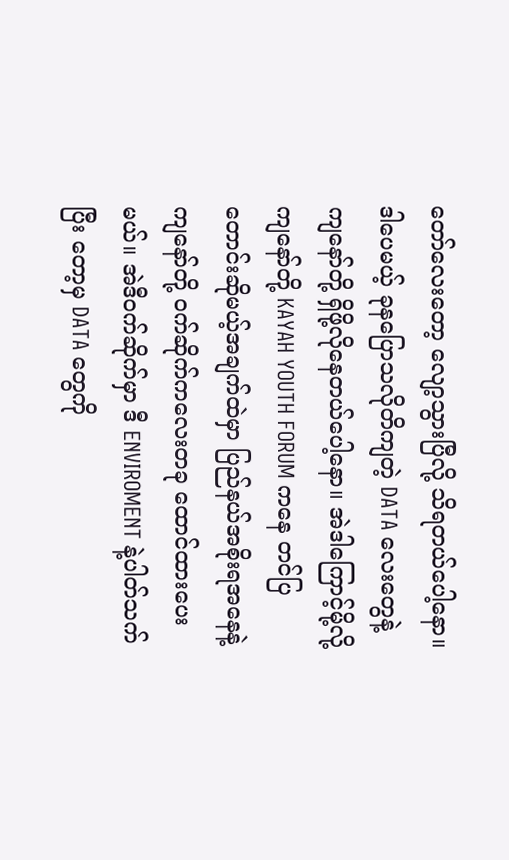တော်လေးတော့ လျော့သွားပြီလို့ သိရတယ်ပေါ့နော။
ဒါပေမယ့် ခုနပြောသလိုတိကျတဲ့ DATA လေးတွေနဲ့ကျနော်တို့ ရှိဖို့လိုနေတယ်ပေါ့နော။ အဲဒါကြောင့်မို့လို့ ကျနော်တို့ KAYAH YOUTH FORUM ကနေ တင်ပြတောင်းဆိုမယ့်အချက်ထဲမှာ ပြည်နယ်အစိုးရအနေနဲ့ ကျနော်တို့ ၀က်ဆိုက်ကလေးတခု ထောင်ထားပေးမယ်။ အဲဒီဝက်ဆိုက်မှာ ဒီ ENVIROMENT နဲ့ပါတ်သက်ပြီး တော့မှ DATA တွေကို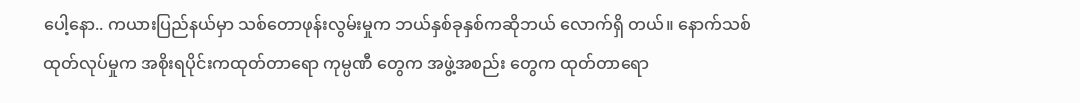ပေါ့နော.. ကယားပြည်နယ်မှာ သစ်တောဖုန်းလွမ်းမှုက ဘယ်နှစ်ခုနှစ်ကဆိုဘယ် လောက်ရှိ တယ်။ နောက်သစ်ထုတ်လုပ်မှုက အစိုးရပိုင်းကထုတ်တာရော ကုမ္ပဏီ တွေက အဖွဲ့အစည်း တွေက ထုတ်တာရော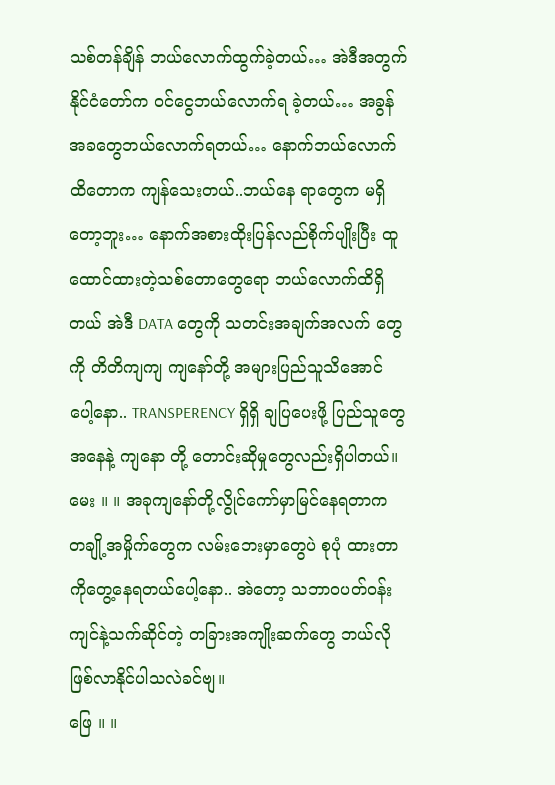သစ်တန်ချိန် ဘယ်လောက်ထွက်ခဲ့တယ်… အဲဒီအတွက် နိုင်ငံတော်က ၀င်ငွေဘယ်လောက်ရ ခဲ့တယ်… အခွန်အခတွေဘယ်လောက်ရတယ်… နောက်ဘယ်လောက်ထိတောက ကျန်သေးတယ်..ဘယ်နေ ရာတွေက မရှိတော့ဘူး… နောက်အစားထိုးပြန်လည်စိုက်ပျိုးပြီး ထူထောင်ထားတဲ့သစ်တောတွေရော ဘယ်လောက်ထိရှိတယ် အဲဒီ DATA တွေကို သတင်းအချက်အလက် တွေကို တိတိကျကျ ကျနော်တို့ အများပြည်သူသိအောင် ပေါ့နော.. TRANSPERENCY ရှိရှိ ချပြပေးဖို့ ပြည်သူတွေအနေနဲ့ ကျနော တို့ တောင်းဆိုမှုတွေလည်းရှိပါတယ်။
မေး ။ ။ အခုကျနော်တို့လွိုင်ကော်မှာမြင်နေရတာက တချို့အမှိုက်တွေက လမ်းဘေးမှာတွေပဲ စုပုံ ထားတာကိုတွေ့နေရတယ်ပေါ့နော.. အဲတော့ သဘာဝပတ်ဝန်းကျင်နဲ့သက်ဆိုင်တဲ့ တခြားအကျိုးဆက်တွေ ဘယ်လိုဖြစ်လာနိုင်ပါသလဲခင်ဗျ။
ဖြေ ။ ။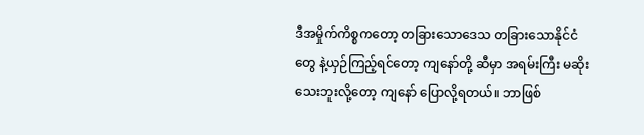ဒီအမှိုက်ကိစ္စကတော့ တခြားသောဒေသ တခြားသောနိုင်ငံတွေ နဲ့ယှဉ်ကြည့်ရင်တော့ ကျနော်တို့ ဆီမှာ အရမ်းကြီး မဆိုးသေးဘူးလို့တော့ ကျနော် ပြောလို့ရတယ်။ ဘာဖြစ်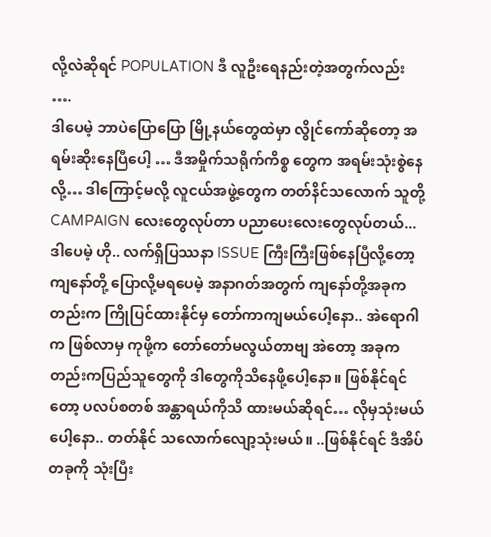လို့လဲဆိုရင် POPULATION ဒီ လူဦးရေနည်းတဲ့အတွက်လည်း ….
ဒါပေမဲ့ ဘာပဲပြောပြော မြို့နယ်တွေထဲမှာ လွိုင်ကော်ဆိုတော့ အရမ်းဆိုးနေပြီပေါ့ … ဒီအမှိုက်သရိုက်ကိစ္စ တွေက အရမ်းသုံးစွဲနေလို့… ဒါကြောင့်မလို့ လူငယ်အဖွဲ့တွေက တတ်နိင်သလောက် သူတို့ CAMPAIGN လေးတွေလုပ်တာ ပညာပေးလေးတွေလုပ်တယ်... ဒါပေမဲ့ ဟို.. လက်ရှိပြဿနာ ISSUE ကြီးကြီးဖြစ်နေပြီလို့တော့ကျနော်တို့ ပြောလို့မရပေမဲ့ အနာဂတ်အတွက် ကျနော်တို့အခုကတည်းက ကြိုပြင်ထားနိုင်မှ တော်ကာကျမယ်ပေါ့နော.. အဲရောဂါက ဖြစ်လာမှ ကုဖို့က တော်တော်မလွယ်တာဗျ အဲတော့ အခုကတည်းကပြည်သူတွေကို ဒါတွေကိုသိနေဖို့ပေါ့နော။ ဖြစ်နိုင်ရင်တော့ ပလပ်စတစ် အန္တာရယ်ကိုသိ ထားမယ်ဆိုရင်… လိုမှသုံးမယ်ပေါ့နော.. တတ်နိုင် သလောက်လျော့သုံးမယ်။ ..ဖြစ်နိုင်ရင် ဒီအိပ်တခုကို သုံးပြီး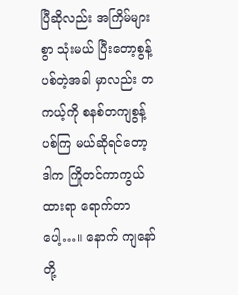ပြီဆိုလည်း အကြိမ်များစွာ သုံးမယ် ပြီးတော့စွန့်ပစ်တဲ့အခါ မှာလည်း တကယ့်ကို စနစ်တကျစွန့်ပစ်ကြ မယ်ဆိုရင်တော့ ဒါက ကြိုတင်ကာကွယ်ထားရာ ရောက်တာပေါ့…။ နောက် ကျနော်တို့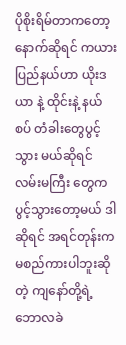ပိုစိုးရိမ်တာကတော့ နောက်ဆိုရင် ကယားပြည်နယ်ဟာ ယိုးဒယာ နဲ့ ထိုင်းနဲ့ နယ်စပ် တံခါးတွေပွင့်သွား မယ်ဆိုရင်လမ်းမကြီး တွေက ပွင့်သွားတော့မယ် ဒါဆိုရင် အရင်တုန်းက မစည်ကားပါဘူးဆိုတဲ့ ကျနော်တို့ရဲ့ဘောလခဲ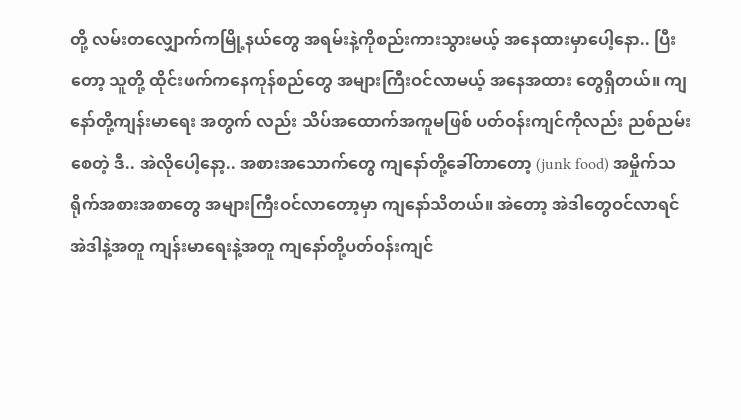တို့ လမ်းတလျှောက်ကမြို့နယ်တွေ အရမ်းနဲ့ကိုစည်းကားသွားမယ့် အနေထားမှာပေါ့နော.. ပြီးတော့ သူတို့ ထိုင်းဖက်ကနေကုန်စည်တွေ အများကြီးဝင်လာမယ့် အနေအထား တွေရှိတယ်။ ကျနော်တို့ကျန်းမာရေး အတွက် လည်း သိပ်အထောက်အကူမဖြစ် ပတ်ဝန်းကျင်ကိုလည်း ညစ်ညမ်းစေတဲ့ ဒီ.. အဲလိုပေါ့နော့.. အစားအသောက်တွေ ကျနော်တို့ခေါ်တာတော့ (junk food) အမှိုက်သရိုက်အစားအစာတွေ အများကြီးဝင်လာတော့မှာ ကျနော်သိတယ်။ အဲတော့ အဲဒါတွေဝင်လာရင် အဲဒါနဲ့အတူ ကျန်းမာရေးနဲ့အတူ ကျနော်တို့ပတ်ဝန်းကျင်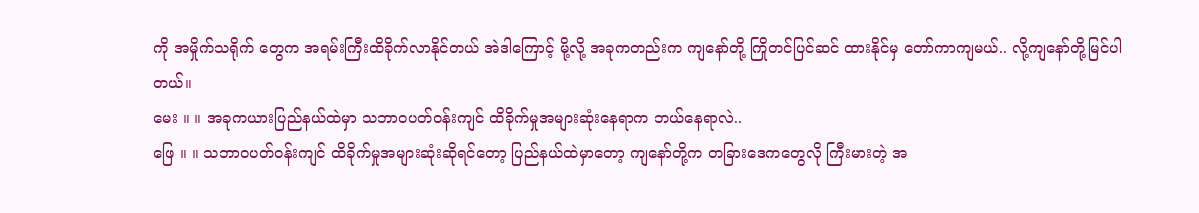ကို အမှိုက်သရိုက် တွေက အရမ်းကြီးထိခိုက်လာနိုင်တယ် အဲဒါကြောင့် မို့လို့ အခုကတည်းက ကျနော်တို့ ကြိုတင်ပြင်ဆင် ထားနိုင်မှ တော်ကာကျမယ်.. လို့ကျနော်တို့မြင်ပါတယ်။
မေး ။ ။ အခုကယားပြည်နယ်ထဲမှာ သဘာဝပတ်ဝန်းကျင် ထိခိုက်မှုအများဆုံးနေရာက ဘယ်နေရာလဲ..
ဖြေ ။ ။ သဘာဝပတ်ဝန်းကျင် ထိခိုက်မှုအများဆုံးဆိုရင်တော့ ပြည်နယ်ထဲမှာတော့ ကျနော်တို့က တခြားဒေကတွေလို ကြီးမားတဲ့ အ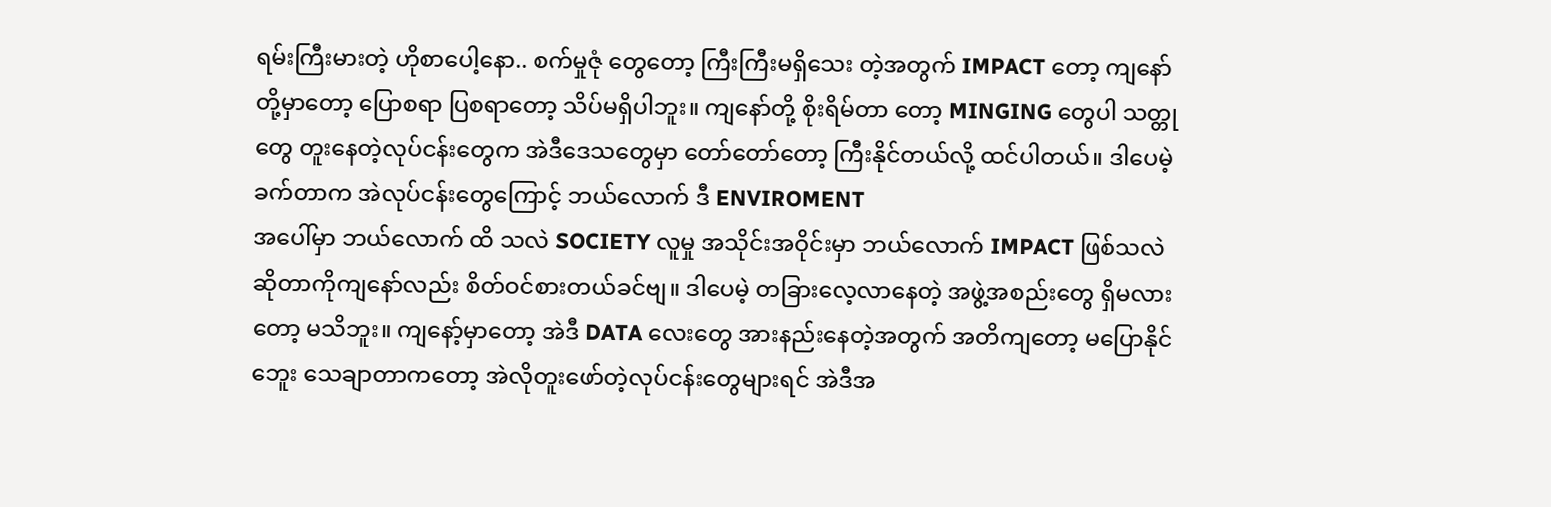ရမ်းကြီးမားတဲ့ ဟိုစာပေါ့နော.. စက်မှုဇုံ တွေတော့ ကြီးကြီးမရှိသေး တဲ့အတွက် IMPACT တော့ ကျနော်တို့မှာတော့ ပြောစရာ ပြစရာတော့ သိပ်မရှိပါဘူး။ ကျနော်တို့ စိုးရိမ်တာ တော့ MINGING တွေပါ သတ္တုတွေ တူးနေတဲ့လုပ်ငန်းတွေက အဲဒီဒေသတွေမှာ တော်တော်တော့ ကြီးနိုင်တယ်လို့ ထင်ပါတယ်။ ဒါပေမဲ့ ခက်တာက အဲလုပ်ငန်းတွေကြောင့် ဘယ်လောက် ဒီ ENVIROMENT
အပေါ်မှာ ဘယ်လောက် ထိ သလဲ SOCIETY လူမှု အသိုင်းအဝိုင်းမှာ ဘယ်လောက် IMPACT ဖြစ်သလဲ ဆိုတာကိုကျနော်လည်း စိတ်ဝင်စားတယ်ခင်ဗျ။ ဒါပေမဲ့ တခြားလေ့လာနေတဲ့ အဖွဲ့အစည်းတွေ ရှိမလားတော့ မသိဘူး။ ကျနော့်မှာတော့ အဲဒီ DATA လေးတွေ အားနည်းနေတဲ့အတွက် အတိကျတော့ မပြောနိုင်ဘေူး သေချာတာကတော့ အဲလိုတူးဖော်တဲ့လုပ်ငန်းတွေများရင် အဲဒီအ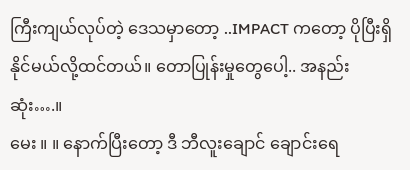ကြီးကျယ်လုပ်တဲ့ ဒေသမှာတော့ ..IMPACT ကတော့ ပိုပြီးရှိနိုင်မယ်လို့ထင်တယ်။ တောပြုန်းမှုတွေပေါ့.. အနည်းဆုံး….။
မေး ။ ။ နောက်ပြီးတော့ ဒီ ဘီလူးချောင် ချောင်းရေ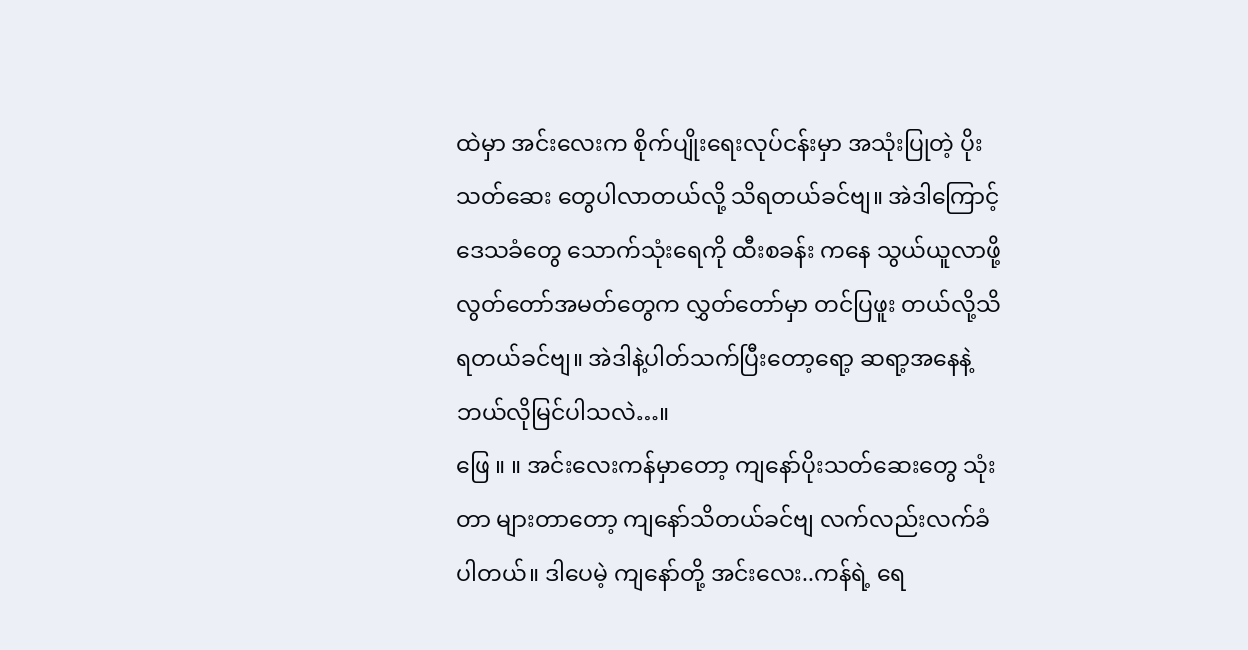ထဲမှာ အင်းလေးက စိုက်ပျိုးရေးလုပ်ငန်းမှာ အသုံးပြုတဲ့ ပိုးသတ်ဆေး တွေပါလာတယ်လို့ သိရတယ်ခင်ဗျ။ အဲဒါကြောင့် ဒေသခံတွေ သောက်သုံးရေကို ထီးစခန်း ကနေ သွယ်ယူလာဖို့ လွတ်တော်အမတ်တွေက လွှတ်တော်မှာ တင်ပြဖူး တယ်လို့သိရတယ်ခင်ဗျ။ အဲဒါနဲ့ပါတ်သက်ပြီးတော့ရော့ ဆရာ့အနေနဲ့ ဘယ်လိုမြင်ပါသလဲ…။
ဖြေ ။ ။ အင်းလေးကန်မှာတော့ ကျနော်ပိုးသတ်ဆေးတွေ သုံးတာ များတာတော့ ကျနော်သိတယ်ခင်ဗျ လက်လည်းလက်ခံပါတယ်။ ဒါပေမဲ့ ကျနော်တို့ အင်းလေး..ကန်ရဲ့ ရေ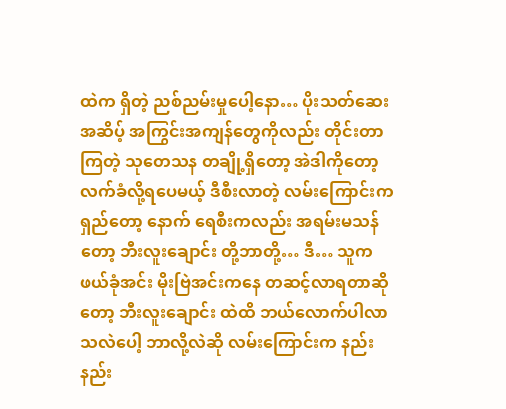ထဲက ရှိတဲ့ ညစ်ညမ်းမှုပေါ့နော… ပိုးသတ်ဆေးအဆိပ့် အကြွင်းအကျန်တွေကိုလည်း တိုင်းတာကြတဲ့ သုတေသန တချို့ရှိတော့ အဲဒါကိုတော့ လက်ခံလို့ရပေမယ့် ဒီစီးလာတဲ့ လမ်းကြောင်းကရှည်တော့ နောက် ရေစီးကလည်း အရမ်းမသန်တော့ ဘီးလူးချောင်း တို့ဘာတို့… ဒီ… သူက ဖယ်ခုံအင်း မိုးဗြဲအင်းကနေ တဆင့်လာရတာဆိုတော့ ဘီးလူးချောင်း ထဲထိ ဘယ်လောက်ပါလာသလဲပေါ့ ဘာလို့လဲဆို လမ်းကြောင်းက နည်းနည်း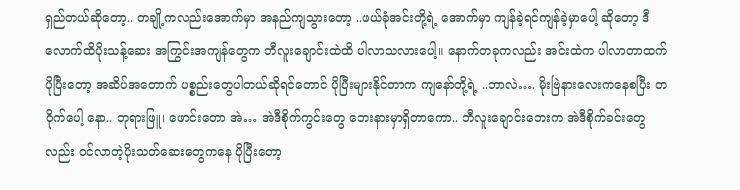ရှည်တယ်ဆိုတော့.. တချို့ကလည်းအောက်မှာ အနည်ကျသွားတော့ ..ဖယ်ခုံအင်းတို့ရဲ့ အောက်မှာ ကျန်ခဲ့ရင်ကျန်ခဲ့မှာပေါ့ ဆိုတော့ ဒီလောက်ထိပိုးသန့်ဆေး အကြွင်းအကျန်တွေက ဘီလူးချောင်းထဲထိ ပါလာသလားပေါ့။ နောက်တခုကလည်း အင်းထဲက ပါလာတာထက်ပိုပြီးတော့ အဆိပ်အတောက် ပစ္စည်းတွေပါတယ်ဆိုရင်တောင် ပိုပြီးများနိုင်တာက ကျနော်တို့ရဲ့ ..ဘာလဲ…. မိုးဗြဲနားလေးကနေစပြီး တဝိုက်ပေါ့ နော.. ဘုရားဖြူ၊ ဖောင်းတော အဲ… အဲဒီစိုက်ကွင်းတွေ ဘေးနားမှာရှိတာကော.. ဘီလူးချောင်းဘေးက အဲဒီစိုက်ခင်းတွေလည်း ၀င်လာတဲ့ပိုးသတ်ဆေးတွေကနေ ပိုပြီးတော့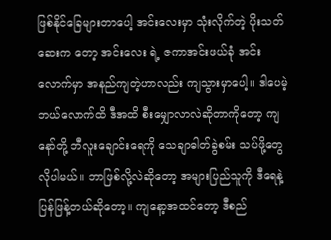ဖြစ်နိုင်ခြေများတာပေါ့ အင်းလေးမှာ သုံးလိုက်တဲ့ ပိုးသတ်ဆေးက တော့ အင်းလေး ရဲ့ ဇကာအင်းဖယ်ခုံ အင်းလောက်မှာ အနည်ကျတဲ့ဟာလည်း ကျသွားမှာပေါ့။ ဒါပေမဲ့ ဘယ်လောက်ထိ ဒီအထိ စီးမျှောလာလဲဆိုတာကိုတော့ ကျနော်တို့ ဘီလူးချောင်းရေကို သေချာဓါတ်ခွဲစမ်း သပ်ဖို့တွေလိုပါမယ်။ ဘာဖြစ်လို့လဲဆိုတော့ အများပြည်သူကို ဒီရေနဲ့ ပြန်ဖြန့်တယ်ဆိုတော့။ ကျနော့အထင်တော့ ဒီစည်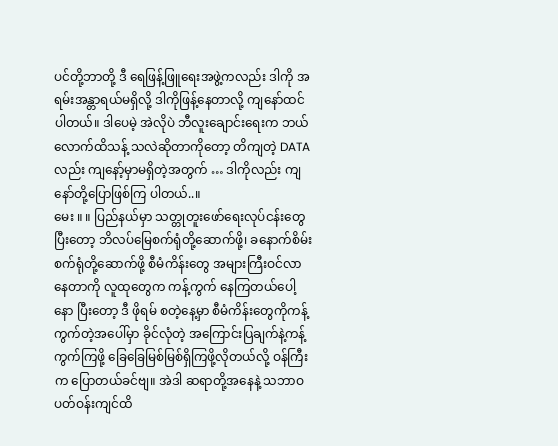ပင်တို့ဘာတို့ ဒီ ရေဖြန့်ဖြူရေးအဖွဲ့ကလည်း ဒါကို အရမ်းအန္တာရယ်မရှိလို့ ဒါကိုဖြန့်နေတာလို့ ကျနော်ထင်ပါတယ်။ ဒါပေမဲ့ အဲလိုပဲ ဘီလူးချောင်းရေးက ဘယ်လောက်ထိသန့် သလဲဆိုတာကိုတော့ တိကျတဲ့ DATA လည်း ကျနော့်မှာမရှိတဲ့အတွက် … ဒါကိုလည်း ကျနော်တို့ပြောဖြစ်ကြ ပါတယ်..။
မေး ။ ။ ပြည်နယ်မှာ သတ္တုတူးဖော်ရေးလုပ်ငန်းတွေ ပြီးတော့ ဘိလပ်မြေစက်ရုံတို့ဆောက်ဖို့၊ ခနောက်စိမ်းစက်ရုံတို့ဆောက်ဖို့ စီမံကိန်းတွေ အများကြီးဝင်လာနေတာကို လူထုတွေက ကန့်ကွက် နေကြတယ်ပေါ့နော ပြီးတော့ ဒီ ဖိုရမ် စတဲ့နေ့မှာ စီမံကိန်းတွေကိုကန့်ကွက်တဲ့အပေါ်မှာ ခိုင်လုံတဲ့ အကြောင်းပြချက်နဲ့ကန့်ကွက်ကြဖို့ ခြေခြေမြစ်မြစ်ရှိကြဖို့လိုတယ်လို့ ဝန်ကြီးက ပြောတယ်ခင်ဗျ။ အဲဒါ ဆရာတို့အနေနဲ့ သဘာဝပတ်ဝန်းကျင်ထိ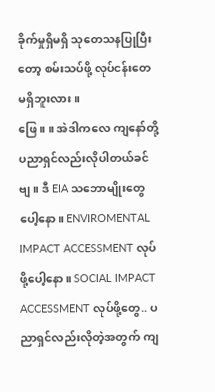ခိုက်မှုရှိမရှိ သုတေသနပြုပြီးတော့ စမ်းသပ်ဖို့ လုပ်ငန်းတေ မရှိဘူးလား။
ဖြေ ။ ။ အဲဒါကလေ ကျနော်တို့ ပညာရှင်လည်းလိုပါတယ်ခင်ဗျ။ ဒီ EIA သဘောမျိုးတွေပေါ့နော။ ENVIROMENTAL IMPACT ACCESSMENT လုပ်ဖို့ပေါ့နော။ SOCIAL IMPACT ACCESSMENT လုပ်ဖို့တွေ.. ပညာရှင်လည်းလိုတဲ့အတွက် ကျ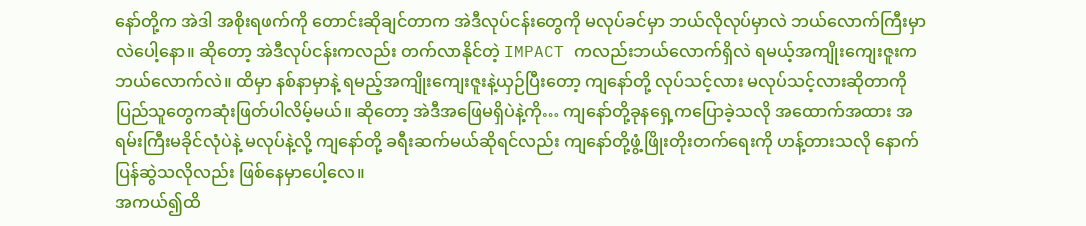နော်တို့က အဲဒါ အစိုးရဖက်ကို တောင်းဆိုချင်တာက အဲဒီလုပ်ငန်းတွေကို မလုပ်ခင်မှာ ဘယ်လိုလုပ်မှာလဲ ဘယ်လောက်ကြီးမှာလဲပေါ့နော။ ဆိုတော့ အဲဒီလုပ်ငန်းကလည်း တက်လာနိုင်တဲ့ IMPACT ကလည်းဘယ်လောက်ရှိလဲ ရမယ့်အကျိုးကျေးဇူးက ဘယ်လောက်လဲ။ ထိမှာ နစ်နာမှာနဲ့ ရမည့်အကျိုးကျေးဇူးနဲ့ယှဉ်ပြီးတော့ ကျနော်တို့ လုပ်သင့်လား မလုပ်သင့်လားဆိုတာကို ပြည်သူတွေကဆုံးဖြတ်ပါလိမ့်မယ်။ ဆိုတော့ အဲဒီအဖြေမရှိပဲနဲ့ကို… ကျနော်တို့ခုနရှေ့ကပြောခဲ့သလို အထောက်အထား အရမ်းကြီးမခိုင်လုံပဲနဲ့ မလုပ်နဲ့လို့ ကျနော်တို့ ခရီးဆက်မယ်ဆိုရင်လည်း ကျနော်တို့ဖွံ့ဖြိုးတိုးတက်ရေးကို ဟန့်တားသလို နောက်ပြန်ဆွဲသလိုလည်း ဖြစ်နေမှာပေါ့လေ။
အကယ်၍ထိ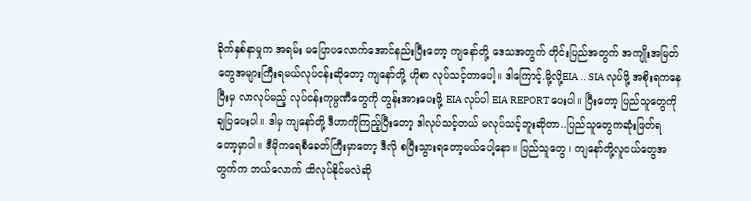ခိုက်နှစ်နာမှုက အရမ်း မပြောပလောက်အောင်နည်းပြီးတော့ ကျနော်တို့ ဒေသအတွက် တိုင်းပြည်အတွက် အကျိုးအမြတ် တွေအများကြီးရမယ်လုပ်ငန်းဆိုတော့ ကျနော်တို့ ဟိုစာ လုပ်သင့်တာပေါ့။ ဒါကြောင့်.မို့လို့EIA .. SIA လုပ်ဖို့ အစိုးရကနေပြီးမှ လာလုပ်မည့် လုပ်ငန်းကုမ္ပဏီတွေကို တွန်းအားပေးဖို့ EIA လုပ်ပါ EIA REPORTပေးပါ။ ပြီးတော့ ပြည်သူတွေကိုချပြပေးပါ။ ဒါမှ ကျနော်တို့ ဒီဟာကိုကြည့်ပြီးတော့ ဒါလုပ်သင့်တယ် မလုပ်သင့်ဘူးဆိုတာ..ပြည်သူတွေကဆုံးဖြတ်ရတော့မှာပါ။ ဒီမိုကရေစီခေတ်ကြီးမှာတော့ ဒီလို စပြီးသွားရတော့မယ်ပေါ့နော။ ပြည်သူတွေ ၊ ကျနော်တို့လူငယ်တွေအတွက်က ဘယ်လောက် ထိလုပ်နိုင်မလဲဆို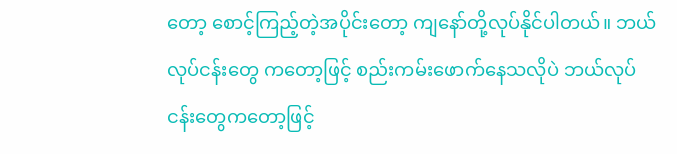တော့ စောင့်ကြည့်တဲ့အပိုင်းတော့ ကျနော်တို့လုပ်နိုင်ပါတယ်။ ဘယ်လုပ်ငန်းတွေ ကတော့ဖြင့် စည်းကမ်းဖောက်နေသလိုပဲ ဘယ်လုပ်ငန်းတွေကတော့ဖြင့်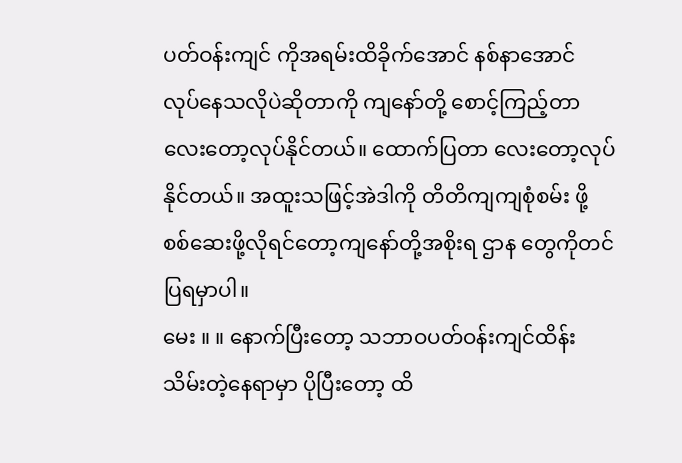ပတ်ဝန်းကျင် ကိုအရမ်းထိခိုက်အောင် နစ်နာအောင် လုပ်နေသလိုပဲဆိုတာကို ကျနော်တို့ စောင့်ကြည့်တာလေးတော့လုပ်နိုင်တယ်။ ထောက်ပြတာ လေးတော့လုပ်နိုင်တယ်။ အထူးသဖြင့်အဲဒါကို တိတိကျကျစုံစမ်း ဖို့ စစ်ဆေးဖို့လိုရင်တော့ကျနော်တို့အစိုးရ ဌာန တွေကိုတင်ပြရမှာပါ။
မေး ။ ။ နောက်ပြီးတော့ သဘာဝပတ်ဝန်းကျင်ထိန်းသိမ်းတဲ့နေရာမှာ ပိုပြီးတော့ ထိ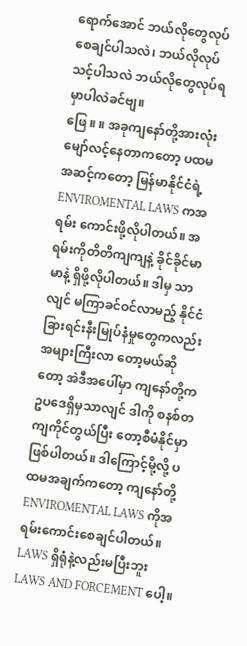ရောက်အောင် ဘယ်လိုတွေလုပ်စေချင်ပါသလဲ၊ ဘယ်လိုလုပ်သင့်ပါသလဲ ဘယ်လိုတွေလုပ်ရမှာပါလဲခင်ဗျ။
ဖြေ ။ ။ အခုကျနော်တို့အားလုံးမျော်လင့်နေတာကတော့ ပထမအဆင့်ကတော့ မြန်မာနိုင်ငံရဲ့ ENVIROMENTAL LAWS ကအရမ်း ကောင်းဖို့လိုပါတယ်။ အရမ်းကိုတိတိကျကျနဲ့ ခိုင်ခိုင်မာမာနဲ့ ရှိဖို့လိုပါတယ်။ ဒါမှ သာလျင် မကြာခင်ဝင်လာမည့် နိုင်ငံခြားရင်းနီးမြုပ်နံမှုတွေကလည်း အများကြီးလာ တော့မယ်ဆိုတော့ အဲဒီအပေါ်မှာ ကျနော်တို့က ဥပဒေရှိမှသာလျင် ဒါကို စနစ်တကျကိုင်တွယ်ပြီး တော့စီမံနိုင်မှာဖြစ်ပါတယ်။ ဒါကြောင့်မို့လို့ ပထမအချက်ကတော့ ကျနော်တို့ ENVIROMENTAL LAWS ကိုအရမ်းကောင်းစေချင်ပါတယ်။ LAWS ရှိရုံနဲ့လည်းမပြီးဘူး LAWS AND FORCEMENT ပေါ့။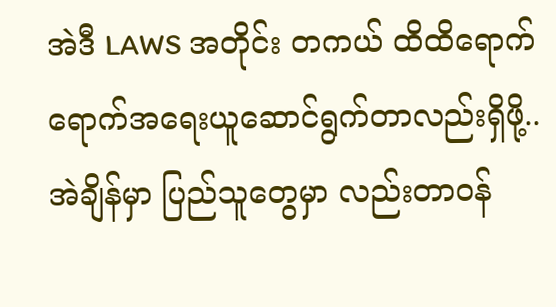အဲဒီ LAWS အတိုင်း တကယ် ထိထိရောက်ရောက်အရေးယူဆောင်ရွက်တာလည်းရှိဖို့.. အဲချိန်မှာ ပြည်သူတွေမှာ လည်းတာဝန်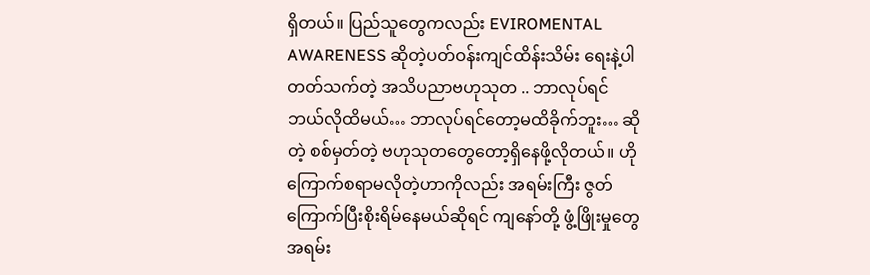ရှိတယ်။ ပြည်သူတွေကလည်း EVIROMENTAL AWARENESS ဆိုတဲ့ပတ်ဝန်းကျင်ထိန်းသိမ်း ရေးနဲ့ပါတတ်သက်တဲ့ အသိပညာဗဟုသုတ .. ဘာလုပ်ရင် ဘယ်လိုထိမယ်… ဘာလုပ်ရင်တော့မထိခိုက်ဘူး… ဆိုတဲ့ စစ်မှတ်တဲ့ ဗဟုသုတတွေတော့ရှိနေဖို့လိုတယ်။ ဟိုကြောက်စရာမလိုတဲ့ဟာကိုလည်း အရမ်းကြီး ဇွတ် ကြောက်ပြီးစိုးရိမ်နေမယ်ဆိုရင် ကျနော်တို့ ဖွံ့ဖြိုးမှုတွေ အရမ်း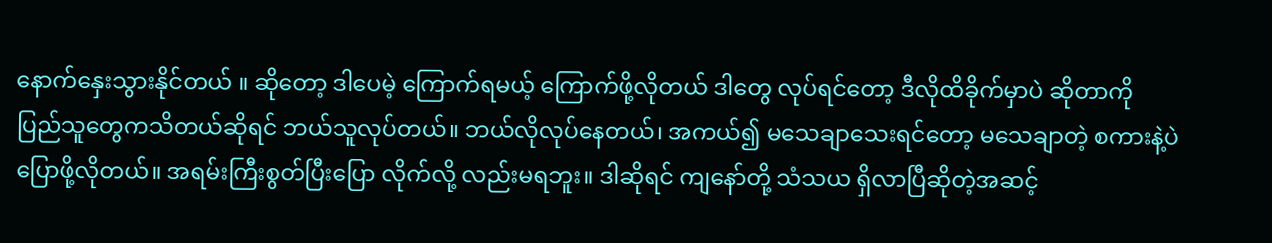နောက်နှေးသွားနိုင်တယ် ။ ဆိုတော့ ဒါပေမဲ့ ကြောက်ရမယ့် ကြောက်ဖို့လိုတယ် ဒါတွေ လုပ်ရင်တော့ ဒီလိုထိခိုက်မှာပဲ ဆိုတာကို ပြည်သူတွေကသိတယ်ဆိုရင် ဘယ်သူလုပ်တယ်။ ဘယ်လိုလုပ်နေတယ်၊ အကယ်၍ မသေချာသေးရင်တော့ မသေချာတဲ့ စကားနဲ့ပဲပြောဖို့လိုတယ်။ အရမ်းကြီးစွတ်ပြီးပြော လိုက်လို့ လည်းမရဘူး။ ဒါဆိုရင် ကျနော်တို့ သံသယ ရှိလာပြီဆိုတဲ့အဆင့်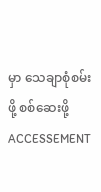မှာ သေချာစုံစမ်းဖို့ စစ်ဆေးဖို့ ACCESSEMENT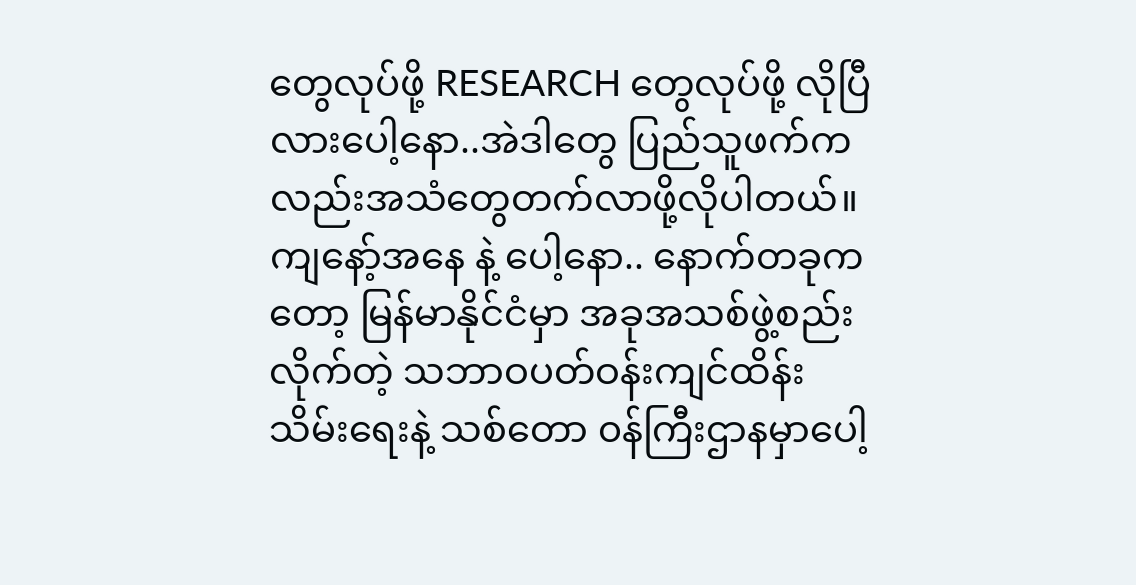တွေလုပ်ဖို့ RESEARCH တွေလုပ်ဖို့ လိုပြီလားပေါ့နော..အဲဒါတွေ ပြည်သူဖက်ကလည်းအသံတွေတက်လာဖို့လိုပါတယ်။ ကျနော့်အနေ နဲ့ ပေါ့နော.. နောက်တခုကတော့ မြန်မာနိုင်ငံမှာ အခုအသစ်ဖွဲ့စည်းလိုက်တဲ့ သဘာဝပတ်ဝန်းကျင်ထိန်း သိမ်းရေးနဲ့ သစ်တော ၀န်ကြီးဌာနမှာပေါ့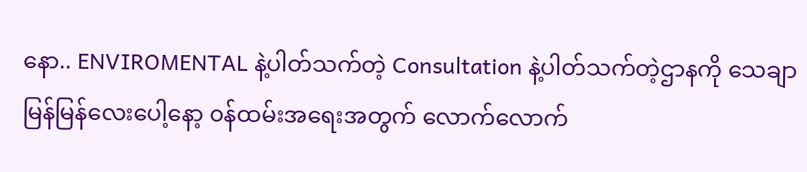နော.. ENVIROMENTAL နဲ့ပါတ်သက်တဲ့ Consultation နဲ့ပါတ်သက်တဲ့ဌာနကို သေချာမြန်မြန်လေးပေါ့နော့ ၀န်ထမ်းအရေးအတွက် လောက်လောက်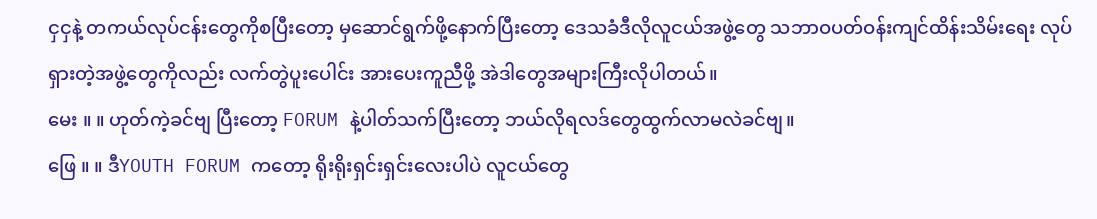ငှငှနဲ့ တကယ်လုပ်ငန်းတွေကိုစပြီးတော့ မှဆောင်ရွက်ဖို့နောက်ပြီးတော့ ဒေသခံဒီလိုလူငယ်အဖွဲ့တွေ သဘာဝပတ်ဝန်းကျင်ထိန်းသိမ်းရေး လုပ်ရှားတဲ့အဖွဲ့တွေကိုလည်း လက်တွဲပူးပေါင်း အားပေးကူညီဖို့ အဲဒါတွေအများကြီးလိုပါတယ်။
မေး ။ ။ ဟုတ်ကဲ့ခင်ဗျ ပြီးတော့ FORUM နဲ့ပါတ်သက်ပြီးတော့ ဘယ်လိုရလဒ်တွေထွက်လာမလဲခင်ဗျ။
ဖြေ ။ ။ ဒီYOUTH FORUM ကတော့ ရိုးရိုးရှင်းရှင်းလေးပါပဲ လူငယ်တွေ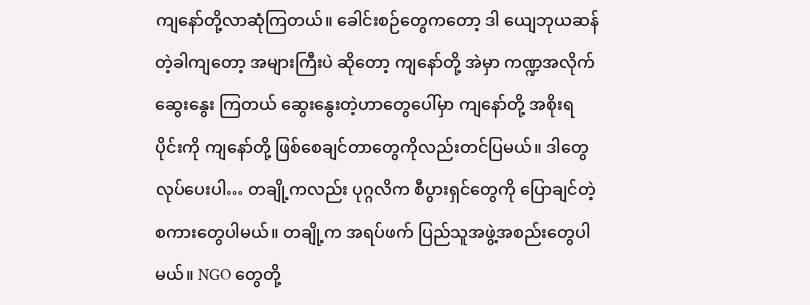ကျနော်တို့လာဆုံကြတယ်။ ခေါင်းစဉ်တွေကတော့ ဒါ ယျေဘုယဆန်တဲ့ခါကျတော့ အများကြီးပဲ ဆိုတော့ ကျနော်တို့ အဲမှာ ကဏ္ဍအလိုက်ဆွေးနွေး ကြတယ် ဆွေးနွေးတဲ့ဟာတွေပေါ်မှာ ကျနော်တို့ အစိုးရပိုင်းကို ကျနော်တို့ ဖြစ်စေချင်တာတွေကိုလည်းတင်ပြမယ်။ ဒါတွေလုပ်ပေးပါ… တချို့ကလည်း ပုဂ္ဂလိက စီပွားရှင်တွေကို ပြောချင်တဲ့စကားတွေပါမယ်။ တချို့က အရပ်ဖက် ပြည်သူအဖွဲ့အစည်းတွေပါမယ်။ NGO တွေတို့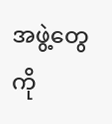အဖွဲ့တွေကို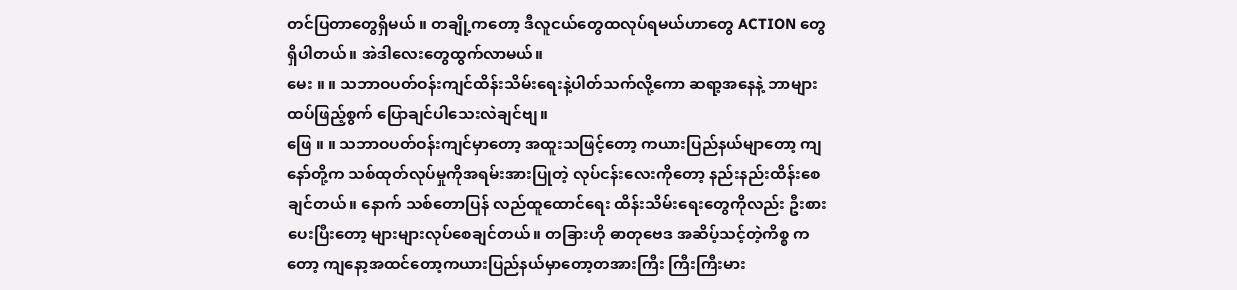တင်ပြတာတွေရှိမယ် ။ တချို့ကတော့ ဒီလူငယ်တွေထလုပ်ရမယ်ဟာတွေ ACTION တွေရှိပါတယ်။ အဲဒါလေးတွေထွက်လာမယ်။
မေး ။ ။ သဘာဝပတ်ဝန်းကျင်ထိန်းသိမ်းရေးနဲ့ပါတ်သက်လို့ကော ဆရာ့အနေနဲ့ ဘာများထပ်ဖြည့်စွက် ပြောချင်ပါသေးလဲချင်ဗျ။
ဖြေ ။ ။ သဘာဝပတ်ဝန်းကျင်မှာတော့ အထူးသဖြင့်တော့ ကယားပြည်နယ်မျာတော့ ကျနော်တို့က သစ်ထုတ်လုပ်မှုကိုအရမ်းအားပြုတဲ့ လုပ်ငန်းလေးကိုတော့ နည်းနည်းထိန်းစေချင်တယ်။ နောက် သစ်တောပြန် လည်ထူထောင်ရေး ထိန်းသိမ်းရေးတွေကိုလည်း ဦးစားပေးပြီးတော့ များများလုပ်စေချင်တယ်။ တခြားဟို ဓာတုဗေဒ အဆိပ့်သင့်တဲ့ကိစ္စ ကတော့ ကျနော့အထင်တော့ကယားပြည်နယ်မှာတော့တအားကြီး ကြီးကြီးမား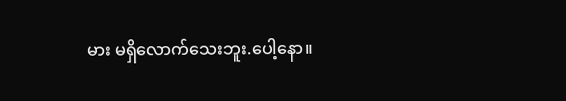မား မရှိလောက်သေးဘူး.ပေါ့နော။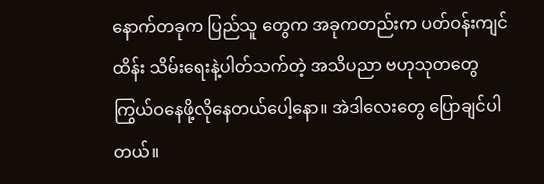နောက်တခုက ပြည်သူ တွေက အခုကတည်းက ပတ်ဝန်းကျင်ထိန်း သိမ်းရေးနဲ့ပါတ်သက်တဲ့ အသိပညာ ဗဟုသုတတွေကြွယ်ဝနေဖို့လိုနေတယ်ပေါ့နော။ အဲဒါလေးတွေ ပြောချင်ပါတယ်။